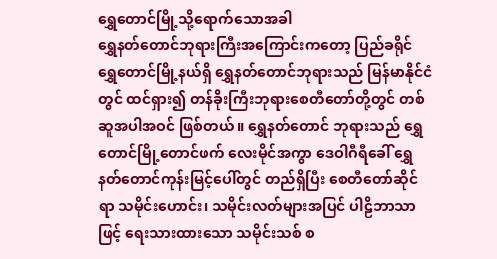ရွှေတောင်မြို့သို့ရောက်သောအခါ
ရွှေနတ်တောင်ဘုရားကြီးအကြောင်းကတော့ ပြည်ခရိုင် ရွှေတောင်မြို့နယ်ရှိ ရွှေနတ်တောင်ဘုရားသည် မြန်မာနိုင်ငံတွင် ထင်ရှား၍ တန်ခိုးကြီးဘုရားစေတီတော်တို့တွင် တစ်ဆူအပါအဝင် ဖြစ်တယ်။ ရွှေနတ်တောင် ဘုရားသည် ရွှေတောင်မြို့တောင်ဖက် လေးမိုင်အကွာ ဒေဝါဂီရီခေါ် ရွှေနတ်တောင်ကုန်းမြင့်ပေါ်တွင် တည်ရှိပြီး စေတီတော်ဆိုင်ရာ သမိုင်းဟောင်း၊ သမိုင်းလတ်များအပြင် ပါဠိဘာသာဖြင့် ရေးသားထားသော သမိုင်းသစ် စ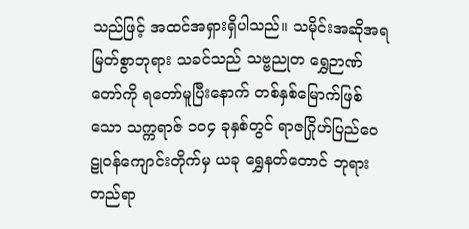သည်ဖြင့် အထင်အရှားရှိပါသည်။ သမိုင်းအဆိုအရ မြတ်စွာဘုရား သခင်သည် သဗ္ဗညုတ ရွှေဉာဏ်တော်ကို ရတော်မူပြီးနောက် တစ်နှစ်မြောက်ဖြစ်သော သက္ကရာဇ် ၁၀၄ ခုနှစ်တွင် ရာဇဂြိုဟ်ပြည်ဝေဠုဝန်ကျောင်းတိုက်မှ ယခု ရွှေနတ်တောင် ဘုရားတည်ရာ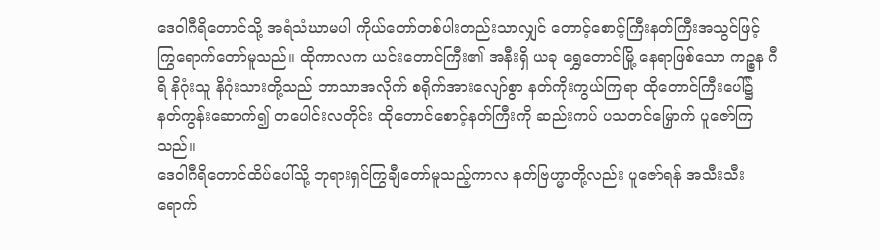ဒေဝါဂီရိတောင်သို့ အရံသံဃာမပါ ကိုယ်တော်တစ်ပါးတည်းသာလျှင် တောင့်စောင့်ကြီးနတ်ကြီးအသွင်ဖြင့် ကြွရောက်တော်မူသည်။ ထိုကာလက ယင်းတောင်ကြီး၏ အနီးရှိ ယခု ရွှေတောင်မြို့ နေရာဖြစ်သော ကဉ္စန ဂီရိ နိဂုံးသူ နိဂုံးသားတို့သည် ဘာသာအလိုက် စရိုက်အားလျော်စွာ နတ်ကိုးကွယ်ကြရာ ထိုတောင်ကြီးပေါ်၌ နတ်ကွန်းဆောက်၍ တပေါင်းလတိုင်း ထိုတောင်စောင့်နတ်ကြီးကို ဆည်းကပ် ပသတင်မြှောက် ပူဇော်ကြသည်။
ဒေဝါဂီရိတောင်ထိပ်ပေါ်သို့ ဘုရားရှင်ကြွချီတော်မူသည့်ကာလ နတ်ဗြဟ္မာတို့လည်း ပူဇော်ရန် အသီးသီး ရောက်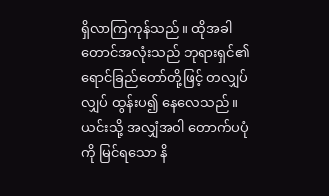ရှိလာကြကုန်သည်။ ထိုအခါ တောင်အလုံးသည် ဘုရားရှင်၏ ရောင်ခြည်တော်တို့ဖြင့် တလျှပ်လျှပ် ထွန်းပ၍ နေလေသည်။ ယင်းသို့ အလျှံအဝါ တောက်ပပုံကို မြင်ရသော နိ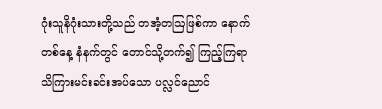ဂုံးသူနိဂုံးသားတို့သည် တအံ့တဩဖြစ်ကာ နောက်တစ်နေ့ နံနက်တွင် တောင်သို့တက်၍ ကြည့်ကြရာ သိကြားမင်းခင်းအပ်သော ပလ္လင်ညောင်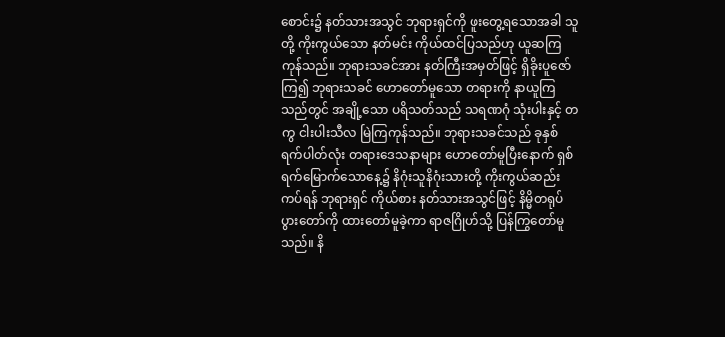စောင်း၌ နတ်သားအသွင် ဘုရားရှင်ကို ဖူးတွေ့ရသောအခါ သူတို့ ကိုးကွယ်သော နတ်မင်း ကိုယ်ထင်ပြသည်ဟု ယူဆကြကုန်သည်။ ဘုရားသခင်အား နတ်ကြီးအမှတ်ဖြင့် ရှိခိုးပူဇော်ကြ၍ ဘုရားသခင် ဟောတော်မူသော တရားကို နာယူကြသည်တွင် အချို့သော ပရိသတ်သည် သရဏဂုံ သုံးပါးနှင့် တကွ ငါးပါးသီလ မြဲကြကုန်သည်။ ဘုရားသခင်သည် ခုနှစ်ရက်ပါတ်လုံး တရားဒေသနာများ ဟောတော်မူပြီးနောက် ရှစ်ရက်မြောက်သောနေ့၌ နိဂုံးသူနိဂုံးသားတို့ ကိုးကွယ်ဆည်းကပ်ရန် ဘုရားရှင် ကိုယ်စား နတ်သားအသွင်ဖြင့် နိမ္မိတရုပ်ပွားတော်ကို ထားတော်မူခဲ့ကာ ရာဇဂြိုဟ်သို့ ပြန်ကြွတော်မူသည်။ နိ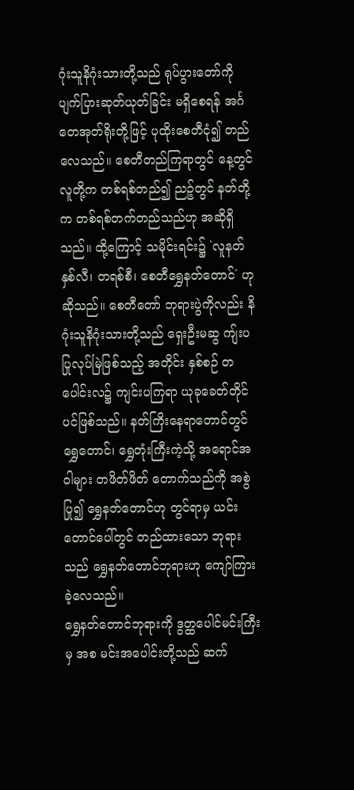ဂုံးသူနိဂုံးသားတို့သည် ရုပ်ပွားတော်ကို ပျက်ပြားဆုတ်ယုတ်ခြင်း မရှိစေရန် အင်္ဂတေအုတ်ရိုးတို့ဖြင့် ပုထိုးစေတီငုံ၍ တည်လေသည်။ စေတီတည်ကြရာတွင် နေ့တွင် လူတို့က တစ်ရစ်တည်၍ ညဉ့်တွင် နတ်တို့က တစ်ရစ်တက်တည်သည်ဟု အဆိုရှိသည်။ ထို့ကြောင့် သမိုင်းရင်း၌ `လူနတ် နှစ်လီ၊ တရစ်စီ၊ စေတီရွှေနတ်တောင်´ ဟုဆိုသည်။ စေတီတော် ဘုရားပွဲကိုလည်း နိဂုံးသူနိဂုံးသားတို့သည် ရှေးဦးမဆွ ကျ်းပပြုလုပ်မြဲဖြစ်သည့် အတိုင်း နှစ်စဉ် တပေါင်းလ၌ ကျင်းပကြရာ ယုခုခေတ်တိုင်ပင်ဖြစ်သည်။ နတ်ကြိးနေရာတောင်တွင် ရွှေတောင်၊ ရွှေတုံးကြီးကဲ့သို့ အရောင်အဝါများ တဖိတ်ဖိတ် တောက်သည်ကို အစွဲပြု၍ ရွှေနတ်တောင်ဟု တွင်ရာမှ ယင်းတောင်ပေါ်တွင် တည်ထားသော ဘုရားသည် ရွှေနတ်တောင်ဘုရားဟု ကျော်ကြားခဲ့လေသည်။
ရွှေနတ်တောင်ဘုရားကို ဒွတ္ထပေါင်မင်းကြီးမှ အစ မင်းအပေါင်းတို့သည် ဆက်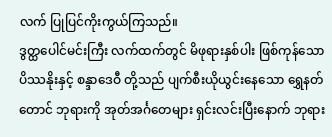လက် ပြုပြင်ကိုးကွယ်ကြသည်။
ဒွတ္ထပေါင်မင်းကြီး လက်ထက်တွင် မိဖုရားနှစ်ပါး ဖြစ်ကုန်သော ပိဿနိုးနှင့် စန္ဒာဒေဝီ တို့သည် ပျက်စီးယိုယွင်းနေသော ရွှေနတ်တောင် ဘုရားကို အုတ်အင်္ဂတေများ ရှင်းလင်းပြီးနောက် ဘုရား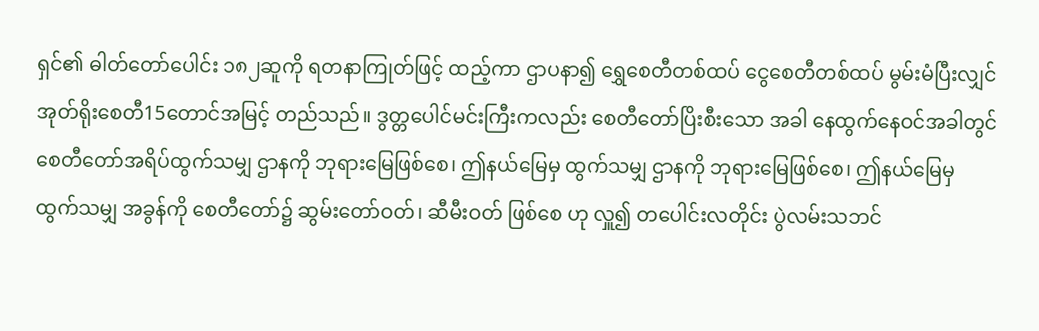ရှင်၏ ဓါတ်တော်ပေါင်း ၁၈၂ဆူကို ရတနာကြုတ်ဖြင့် ထည့်ကာ ဌာပနာ၍ ရွှေစေတီတစ်ထပ် ငွေစေတီတစ်ထပ် မွမ်းမံပြီးလျှင် အုတ်ရိုးစေတီ15တောင်အမြင့် တည်သည်။ ဒွတ္တပေါင်မင်းကြီးကလည်း စေတီတော်ပြိးစီးသော အခါ နေထွက်နေဝင်အခါတွင် စေတီတော်အရိပ်ထွက်သမျှ ဌာနကို ဘုရားမြေဖြစ်စေ၊ ဤနယ်မြေမှ ထွက်သမျှ ဌာနကို ဘုရားမြေဖြစ်စေ၊ ဤနယ်မြေမှ ထွက်သမျှ အခွန်ကို စေတီတော်၌ ဆွမ်းတော်ဝတ်၊ ဆီမီးဝတ် ဖြစ်စေ ဟု လှူ၍ တပေါင်းလတိုင်း ပွဲလမ်းသဘင်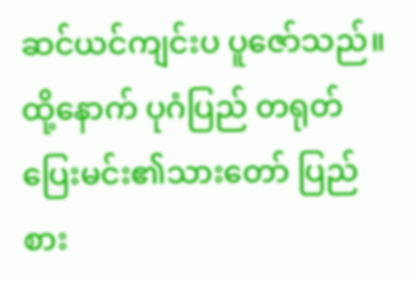ဆင်ယင်ကျင်းပ ပူဇော်သည်။ ထို့နောက် ပုဂံပြည် တရုတ်ပြေးမင်း၏သားတော် ပြည်စား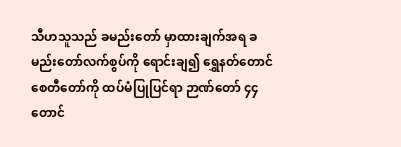သီဟသူသည် ခမည်းတော် မှာထားချက်အရ ခမည်းတော်လက်စွပ်ကို ရောင်းချ၍ ရွှေနတ်တောင်စေတီတော်ကို ထပ်မံပြုပြင်ရာ ဉာဏ်တော် ၄၄ တောင်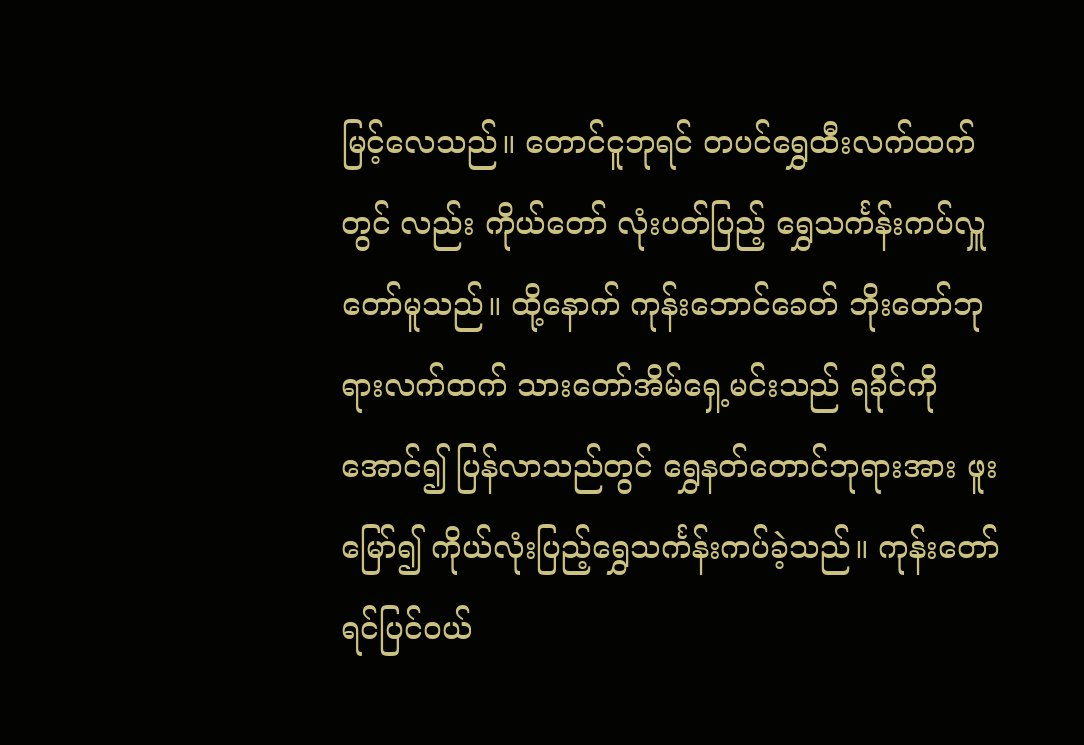မြင့်လေသည်။ တောင်ငူဘုရင် တပင်ရွှေထီးလက်ထက်တွင် လည်း ကိုယ်တော် လုံးပတ်ပြည့် ရွှေသင်္ကန်းကပ်လှူတော်မူသည်။ ထို့နောက် ကုန်းဘောင်ခေတ် ဘိုးတော်ဘုရားလက်ထက် သားတော်အိမ်ရှေ့မင်းသည် ရခိုင်ကို အောင်၍ ပြန်လာသည်တွင် ရွှေနတ်တောင်ဘုရားအား ဖူးမြော်၍ ကိုယ်လုံးပြည့်ရွှေသင်္ကန်းကပ်ခဲ့သည်။ ကုန်းတော်ရင်ပြင်ဝယ်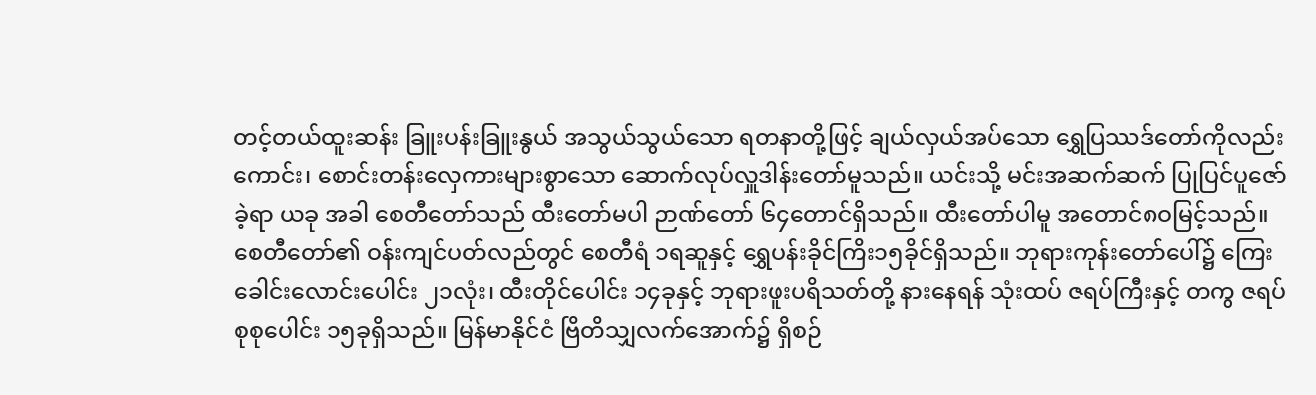တင့်တယ်ထူးဆန်း ခြူးပန်းခြူးနွယ် အသွယ်သွယ်သော ရတနာတို့ဖြင့် ချယ်လှယ်အပ်သော ရွှေပြဿဒ်တော်ကိုလည်းကောင်း၊ စောင်းတန်းလှေကားများစွာသော ဆောက်လုပ်လှူဒါန်းတော်မူသည်။ ယင်းသို့ မင်းအဆက်ဆက် ပြုပြင်ပူဇော်ခဲ့ရာ ယခု အခါ စေတီတော်သည် ထီးတော်မပါ ဉာဏ်တော် ၆၄တောင်ရှိသည်။ ထီးတော်ပါမူ အတောင်၈ဝမြင့်သည်။ စေတီတော်၏ ဝန်းကျင်ပတ်လည်တွင် စေတီရံ ၁ရဆူနှင့် ရွှေပန်းခိုင်ကြိး၁၅ခိုင်ရှိသည်။ ဘုရားကုန်းတော်ပေါ်၌ ကြေးခေါင်းလောင်းပေါင်း ၂၁လုံး၊ ထီးတိုင်ပေါင်း ၁၄ခုနှင့် ဘုရားဖူးပရိသတ်တို့ နားနေရန် သုံးထပ် ဇရပ်ကြီးနှင့် တကွ ဇရပ် စုစုပေါင်း ၁၅ခုရှိသည်။ မြန်မာနိုင်ငံ ဗြိတိသျှလက်အောက်၌ ရှိစဉ်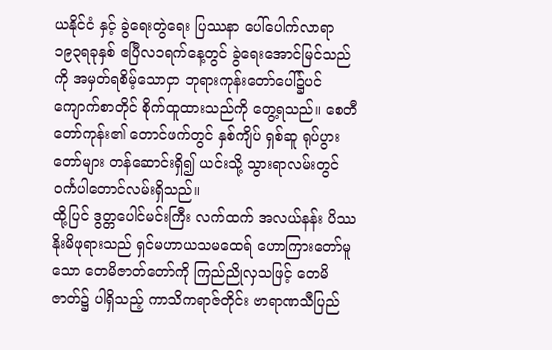ယနိုင်ငံ နှင့် ခွဲရေးတွဲရေး ပြဿနာ ပေါ်ပေါက်လာရာ ၁၉၃ရခုနှစ် ဧပြီလ၁ရက်နေ့တွင် ခွဲရေးအောင်မြင်သည်ကို အမှတ်ရစိမ့်သောငှာ ဘုရားကုန်းတော်ပေါ်၌ပင် ကျောက်စာတိုင် စိုက်ထူထားသည်ကို တွေ့ရသည်။ စေတီတော်ကုန်း၏ တောင်ဖက်တွင် နှစ်ကျိပ် ရှစ်ဆူ ရုပ်ပွားတော်များ တန်ဆောင်းရှိ၍ ယင်းသို့ သွားရာလမ်းတွင် ဝင်္ကပါတောင်လမ်းရှိသည်။
ထို့ပြင် ဒွတ္တပေါင်မင်းကြီး လက်ထက် အလယ်နန်း ပိဿနိုးမိဖုရားသည် ရှင်မဟာယသမထေရ် ဟောကြားတော်မူသော တေမိဇာတ်တော်ကို ကြည်ညိုလှသဖြင့် တေမိဇာတ်၌ ပါရှိသည့် ကာသိကရာဇ်တိုင်း ဗာရာဏသီပြည်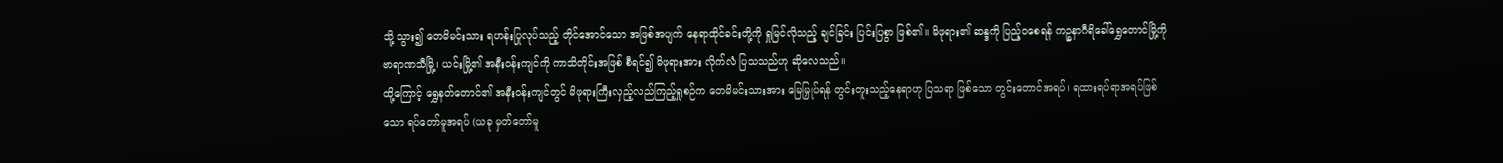သို့ သွား၍ တေမိမင်းသား ရဟန်းပြုလုပ်သည့် တိုင်အောင်သော အဖြစ်အပျက် နေရာထိုင်ခင်းတို့ကို ရှုမြင်လိုသည့် ချင်ခြင်း ပြင်းပြစွာ ဖြစ်၏။ မိဖုရား၏ ဆန္ဒကို ပြည့်ဝစေရန် ကဉ္စနာဂီရိခေါ်ရွှေတောင်မြို့ကို ဗာရာဏသီမြို့၊ ယင်းမြို့၏ အနီးဝန်းကျင်ကို ကာသိတိုင်းအဖြစ် စီရင်၍ မိဖုရားအား လိုက်လံ ပြသသည်ဟု ဆိုလေသည်။
ထို့ကြောင့် ရွှေနတ်တောင်၏ အနီးဝန်းကျင်တွင် မိဖုရားကြီးလှည့်လည်ကြည့်ရှုစဉ်က တေမိမင်းသားအား မြေမြှုပ်ရန် တွင်းတူးသည့်နေရာဟု ပြသရာ ဖြစ်သော တွင်းတောင်အရပ်၊ ရထားရပ်ရာအရပ်ဖြစ်သော ရပ်တော်မူအရပ် (ယခု မှတ်တော်မူ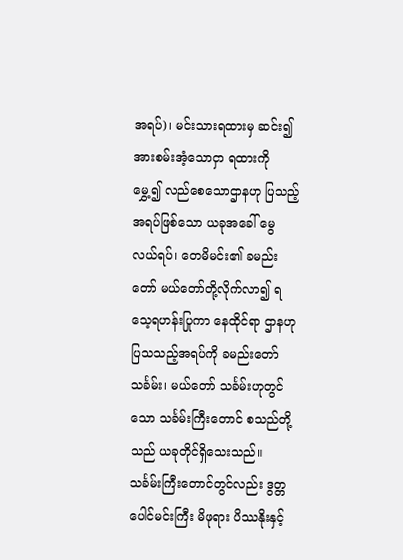အရပ်)၊ မင်းသားရထားမှ ဆင်း၍ အားစမ်းအံ့သောငှာ ရထားကို မွှေ့၍ လည်စေသောဌာနဟု ပြသည့်အရပ်ဖြစ်သော ယခုအခေါ် မွေလယ်ရပ်၊ တေမိမင်း၏ ခမည်းတော် မယ်တော်တို့လိုက်လာ၍ ရသေ့ရဟန်းပြုကာ နေထိုင်ရာ ဌာနဟု ပြသသည့်အရပ်ကို ခမည်းတော် သင်္ခမ်း၊ မယ်တော် သင်္ခမ်းဟုတွင်သော သင်္ခမ်းကြီးတောင် စသည်တို့သည် ယခုတိုင်ရှိသေးသည်။ သင်္ခမ်းကြီးတောင်တွင်လည်း ဒွတ္တပေါင်မင်းကြီး မိဖုရား ပိဿနိုးနှင့်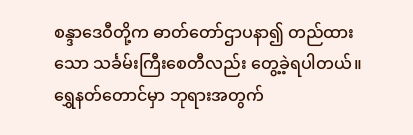စန္ဒာဒေဝီတို့က ဓာတ်တော်ဌာပနာ၍ တည်ထားသော သင်္ခမ်းကြီးစေတီလည်း တွေ့ခဲ့ရပါတယ်။
ရွှေနတ်တောင်မှာ ဘုရားအတွက်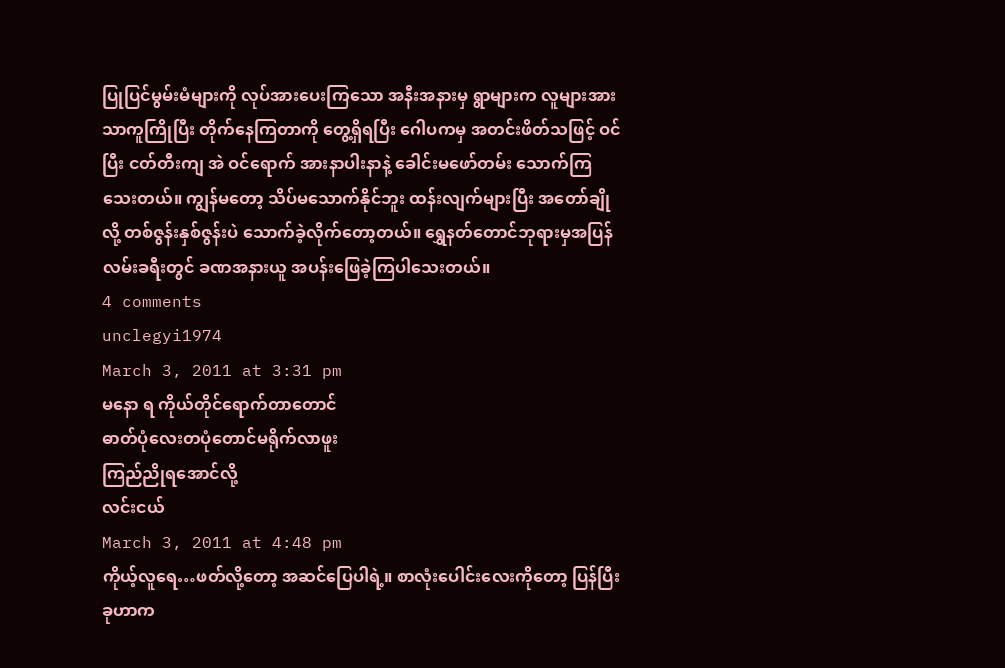ပြုပြင်မွမ်းမံများကို လုပ်အားပေးကြသော အနီးအနားမှ ရွာများက လူများအား သာကူကြိုပြီး တိုက်နေကြတာကို တွေ့ရှိရပြီး ဂေါပကမှ အတင်းဖိတ်သဖြင့် ဝင်ပြီး ငတ်တီးကျ အဲ ဝင်ရောက် အားနာပါးနာနဲ့ ခေါင်းမဖော်တမ်း သောက်ကြသေးတယ်။ ကျွန်မတော့ သိပ်မသောက်နိုင်ဘူး ထန်းလျက်များပြီး အတော်ချိုလို့ တစ်ဇွန်းနှစ်ဇွန်းပဲ သောက်ခဲ့လိုက်တော့တယ်။ ရွှေနတ်တောင်ဘုရားမှအပြန် လမ်းခရီးတွင် ခဏအနားယူ အပန်းဖြေခဲ့ကြပါသေးတယ်။
4 comments
unclegyi1974
March 3, 2011 at 3:31 pm
မနော ရ ကိုယ်တိုင်ရောက်တာတောင်
ဓာတ်ပုံလေးတပုံတောင်မရိုက်လာဖူး
ကြည်ညိုရအောင်လို့
လင်းငယ်
March 3, 2011 at 4:48 pm
ကိုယ့်လူရေ…ဖတ်လို့တော့ အဆင်ပြေပါရဲ့။ စာလုံးပေါင်းလေးကိုတော့ ပြန်ပြီး ခုဟာက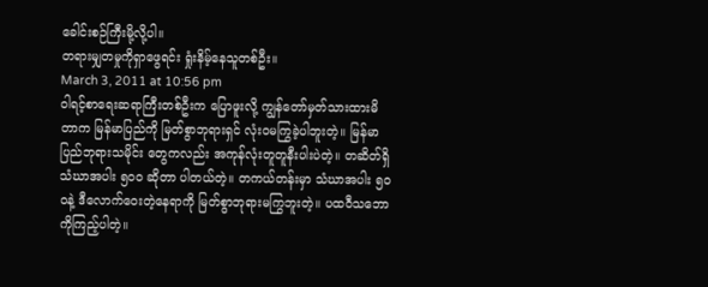ခေါင်းစဉ်ကြီးမို့လို့ပါ။
တရားမျှတမှုကိုရှာဖွေရင်း ရှုံးနိမ့်နေသူတစ်ဦး။
March 3, 2011 at 10:56 pm
ဝါရင့်စာရေးဆရာကြီးတစ်ဦးက ပြောဖူးလို့ ကျွန်တော်မှတ်သားထားမိတာက မြန်မာပြည်ကို မြတ်စွာဘုရားရှင် လုံးဝမကြွခဲ့ပါဘူးတဲ့။ မြန်မာပြည်ဘုရားသမိုင်း တွေကလည်း အကုန်လုံးတူတူနီးပါးပဲတဲ့။ တဆိတ်ရှိ သံဃာအပါး ၅၀ဝ ဆိုတာ ပါတယ်တဲ့။ တကယ်တန်းမှာ သံဃာအပါး ၅၀ဝနဲ့ ဒီလောက်ဝေးတဲ့နေရာကို မြတ်စွာဘုရားမကြွဘူးတဲ့။ ပထဝီသဘောကိုကြည့်ပါတဲ့။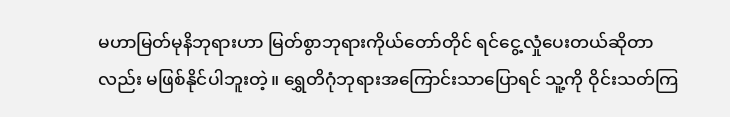မဟာမြတ်မုနိဘုရားဟာ မြတ်စွာဘုရားကိုယ်တော်တိုင် ရင်ငွေ့လှုံပေးတယ်ဆိုတာလည်း မဖြစ်နိုင်ပါဘူးတဲ့။ ရွှေတိဂုံဘုရားအကြောင်းသာပြောရင် သူ့ကို ဝိုင်းသတ်ကြ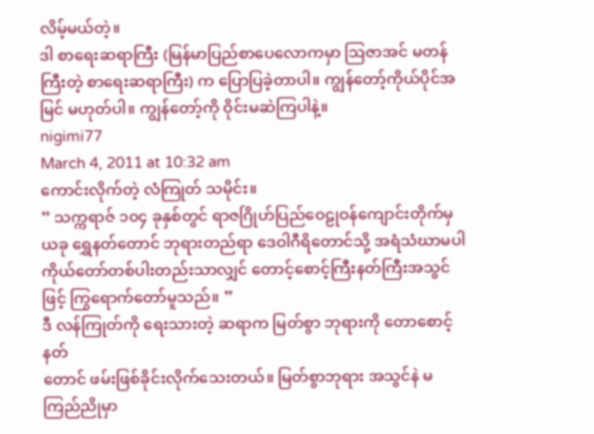လိမ့်မယ်တဲ့။
ဒါ စာရေးဆရာကြီး (မြန်မာပြည်စာပေလောကမှာ ဩဇာအင် မတန်ကြီးတဲ့ စာရေးဆရာကြီး) က ပြောပြခဲ့တာပါ။ ကျွန်တော့်ကိုယ်ပိုင်အမြင် မဟုတ်ပါ။ ကျွန်တော့်ကို ဝိုင်းမဆဲကြပါနဲ့။
nigimi77
March 4, 2011 at 10:32 am
ကောင်းလိုက်တဲ့ လံကြုတ် သမိုင်း။
” သက္ကရာဇ် ၁၀၄ ခုနှစ်တွင် ရာဇဂြိုဟ်ပြည်ဝေဠုဝန်ကျောင်းတိုက်မှ ယခု ရွှေနတ်တောင် ဘုရားတည်ရာ ဒေဝါဂီရိတောင်သို့ အရံသံဃာမပါ ကိုယ်တော်တစ်ပါးတည်းသာလျှင် တောင့်စောင့်ကြီးနတ်ကြီးအသွင်ဖြင့် ကြွရောက်တော်မူသည်။ ”
ဒီ လန်ကြုတ်ကို ရေးသားတဲ့ ဆရာက မြတ်စွာ ဘုရားကို တောစောင့်နတ်
တောင် ဖမ်းဖြစ်ခိုင်းလိုက်သေးတယ်။ မြတ်စွာဘုရား အသွင်နဲ မကြည်ညိုမှာ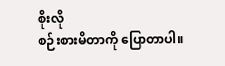စိုးလို
စဉ်းစားမိတာကို ပြောတာပါ။